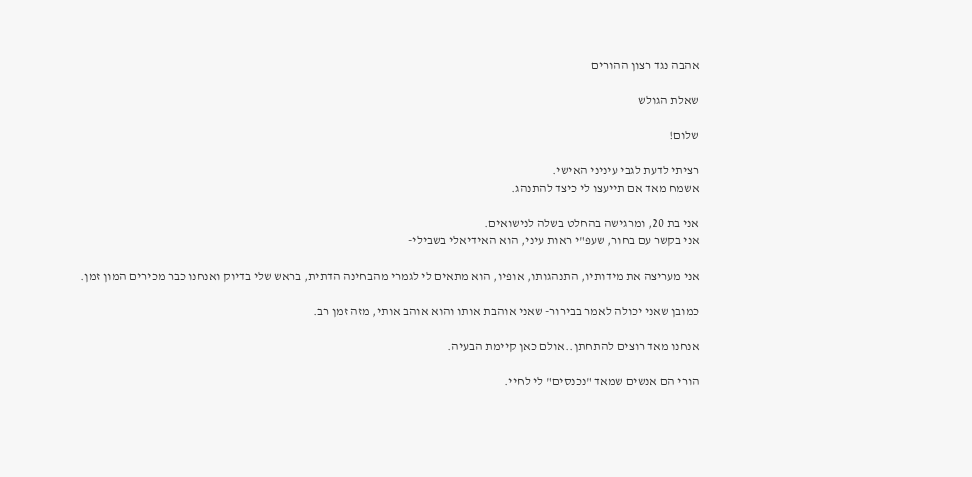אהבה נגד רצון ההורים

שאלת הגולש

שלום!

רציתי לדעת לגבי עיניני האישי.
אשמח מאד אם תייעצו לי כיצד להתנהג.

אני בת 20, ומרגישה בהחלט בשלה לנישואים.
אני בקשר עם בחור, שעפ"י ראות עיני, הוא האידיאלי בשבילי-

אני מעריצה את מידותיו, התנהגותו, אופיו, הוא מתאים לי לגמרי מהבחינה הדתית, בראש שלי בדיוק ואנחנו כבר מכירים המון זמן.

כמובן שאני יכולה לאמר בבירור- שאני אוהבת אותו והוא אוהב אותי, מזה זמן רב.

אנחנו מאד רוצים להתחתן..אולם כאן קיימת הבעיה.

הורי הם אנשים שמאד "נכנסים" לי לחיי.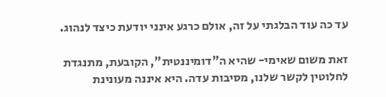עד כה עוד הבלגתי על זה, אולם כרגע אינני יודעת כיצד לנהוג.

זאת משום שאימי- שהיא ה"דומיננטית", הקובעת, מתנגדת לחלוטין לקשר שלנו, מסיבות עדה. היא איננה מעונינת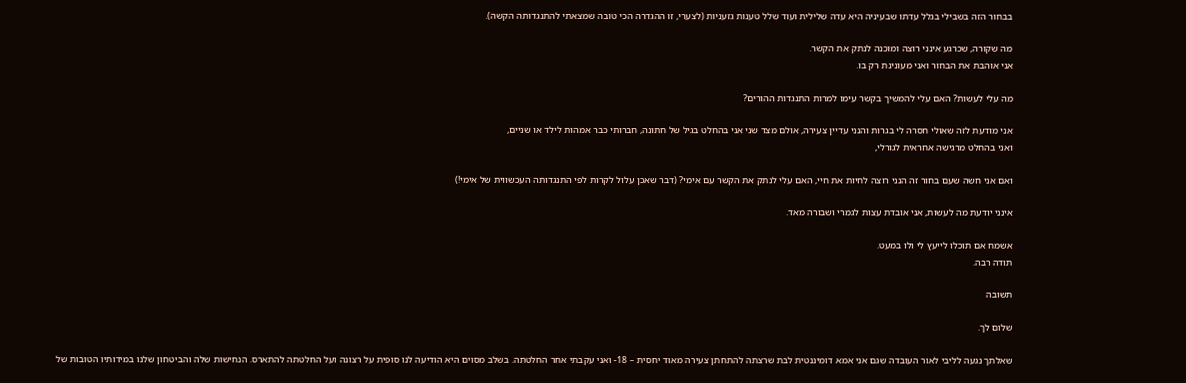בבחור הזה בשבילי בגלל עדתו שבעיניה היא עדה שלילית ועוד שלל טענות גזעניות (לצערי, זו ההגדרה הכי טובה שמצאתי להתנגדותה הקשה).

מה שקורה, שכרגע אינני רוצה ומוכנה לנתק את הקשר.
אני אוהבת את הבחור ואני מעונינת רק בו.

מה עלי לעשות? האם עלי להמשיך בקשר עימו למרות התנגדות ההורים?

אני מודעת לזה שאולי חסרה לי בגרות והנני עדיין צעירה, אולם מצד שני אני בהחלט בגיל של חתונה, חברותי כבר אמהות לילד או שניים,
ואני בהחלט מרגישה אחראית לגורלי,

ואם אני חשה שעם בחור זה הנני רוצה לחיות את חיי, האם עלי לנתק את הקשר עם אימי? (דבר שאכן עלול לקרות לפי התנגדותה העכשווית של אימי!)

אינני יודעת מה לעשות, אני אובדת עצות לגמרי ושבורה מאד.

אשמח אם תוכלו לייעץ לי ולו במעט.
תודה רבה.

תשובה

שלום לך.

שאלתך נגעה לליבי לאור העובדה שגם אני אמא דומיננטית לבת שרצתה להתחתן צעירה מאוד יחסית – 18- ואני עקבתי אחר החלטתה. בשלב מסוים היא הודיעה לנו סופית על רצונה ועל החלטתה להתארס. הנחישות שלה והביטחון שלנו במידותיו הטובות של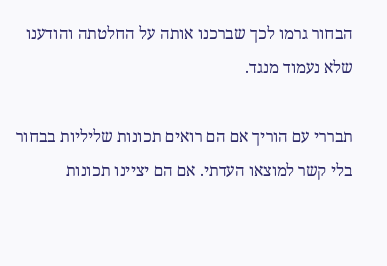הבחור גרמו לכך שברכנו אותה על החלטתה והודענו שלא נעמוד מנגד.

תבררי עם הוריך אם הם רואים תכונות שליליות בבחור בלי קשר למוצאו העדתי. אם הם יציינו תכונות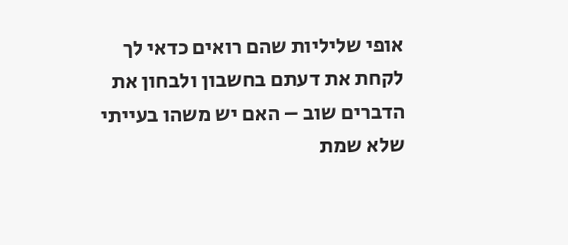אופי שליליות שהם רואים כדאי לך לקחת את דעתם בחשבון ולבחון את הדברים שוב – האם יש משהו בעייתי שלא שמת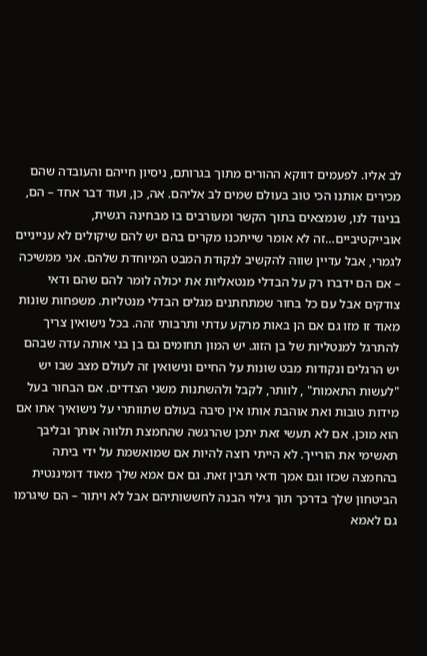לב אליו. לפעמים דווקא ההורים מתוך בגרותם, ניסיון חייהם והעובדה שהם מכירים אותנו הכי טוב בעולם שמים לב אליהם. אה, כן, ועוד דבר אחד – הם, בניגוד לנו, שנמצאים בתוך הקשר ומעורבים בו מבחינה רגשית, אובייקטיביים…זה לא אומר שייתכנו מקרים בהם יש להם שיקולים לא ענייניים לגמרי, אבל עדיין שווה להקשיב לנקודת המבט המיוחדת שלהם. אני ממשיכה – אם הם ידברו רק על הבדלי מנטאליות את יכולה לומר להם שהם ודאי צודקים אבל עם כל בחור שמתחתנים מגלים הבדלי מנטליות. משפחות שונות מאוד זו מזו גם אם הן באות מרקע עדתי ותרבותי זהה. בכל נישואין צריך להתרגל למנטליות של בן הזוג. יש המון תחומים גם בן בני אותה עדה שבהם יש הרגלים ונקודות מבט שונות על החיים ונישואין זה לעולם מצב שבו יש "לעשות התאמות" , לוותר, לקבל ולהשתנות משני הצדדים. אם הבחור בעל מידות טובות ואת אוהבת אותו אין סיבה בעולם שתוותרי על נישואיך אתו אם הוא מוכן. אם לא תעשי זאת יתכן שהרגשה שהחמצת תלווה אותך ובליבך תאשימי את הורייך. לא הייתי רוצה להיות אם שמואשמת על ידי ביתה בהחמצה שכזו וגם אמך ודאי תבין זאת. גם אם אמא שלך מאוד דומיננטית הביטחון שלך בדרכך תוך גילוי הבנה לחששותיהם אבל לא ויתור – הם שיגרמו גם לאמא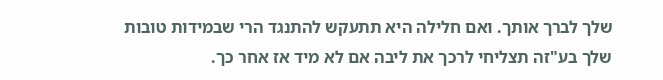שלך לברך אותך. ואם חלילה היא תתעקש להתנגד הרי שבמידות טובות שלך בע"זה תצליחי לרכך את ליבה אם לא מיד אז אחר כך.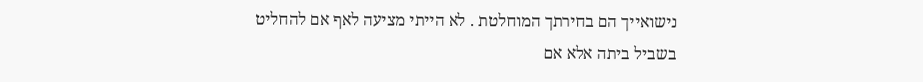נישואייך הם בחירתך המוחלטת . לא הייתי מציעה לאף אם להחליט בשביל ביתה אלא אם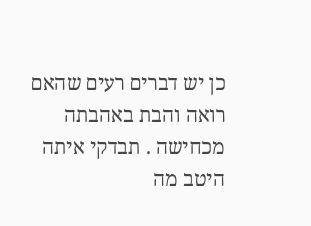כן יש דברים רעים שהאם רואה והבת באהבתה מכחישה . תבדקי איתה היטב מה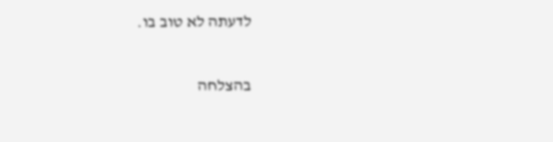לדעתה לא טוב בו.

בהצלחה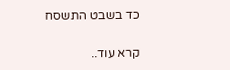כד בשבט התשסח

קרא עוד..